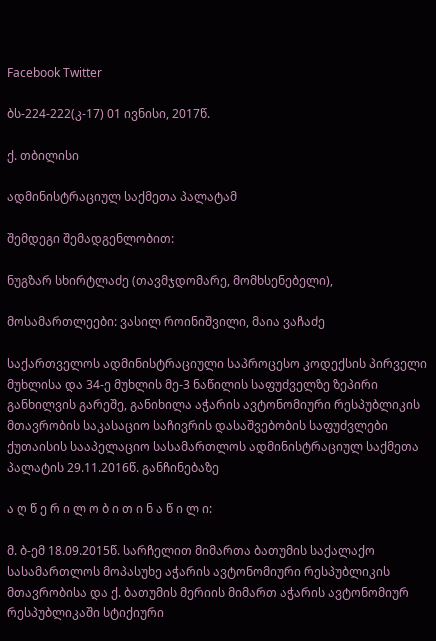Facebook Twitter

ბს-224-222(კ-17) 01 ივნისი, 2017წ.

ქ. თბილისი

ადმინისტრაციულ საქმეთა პალატამ

შემდეგი შემადგენლობით:

ნუგზარ სხირტლაძე (თავმჯდომარე, მომხსენებელი),

მოსამართლეები: ვასილ როინიშვილი, მაია ვაჩაძე

საქართველოს ადმინისტრაციული საპროცესო კოდექსის პირველი მუხლისა და 34-ე მუხლის მე-3 ნაწილის საფუძველზე ზეპირი განხილვის გარეშე, განიხილა აჭარის ავტონომიური რესპუბლიკის მთავრობის საკასაციო საჩივრის დასაშვებობის საფუძვლები ქუთაისის სააპელაციო სასამართლოს ადმინისტრაციულ საქმეთა პალატის 29.11.2016წ. განჩინებაზე

ა ღ წ ე რ ი ლ ო ბ ი თ ი ნ ა წ ი ლ ი:

მ. ბ-ემ 18.09.2015წ. სარჩელით მიმართა ბათუმის საქალაქო სასამართლოს მოპასუხე აჭარის ავტონომიური რესპუბლიკის მთავრობისა და ქ. ბათუმის მერიის მიმართ აჭარის ავტონომიურ რესპუბლიკაში სტიქიური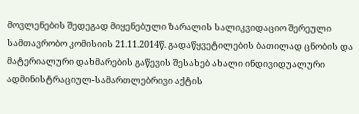მოვლენების შედეგად მიყენებული ზარალის სალიკვიდაციო შერეული სამთავრობო კომისიის 21.11.2014წ. გადაწყვეტილების ბათილად ცნობის და მატერიალური დახმარების გაწევის შესახებ ახალი ინდივიდუალური ადმინისტრაციულ-სამართლებრივი აქტის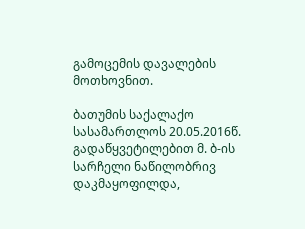გამოცემის დავალების მოთხოვნით.

ბათუმის საქალაქო სასამართლოს 20.05.2016წ. გადაწყვეტილებით მ. ბ-ის სარჩელი ნაწილობრივ დაკმაყოფილდა,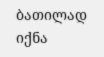ბათილად იქნა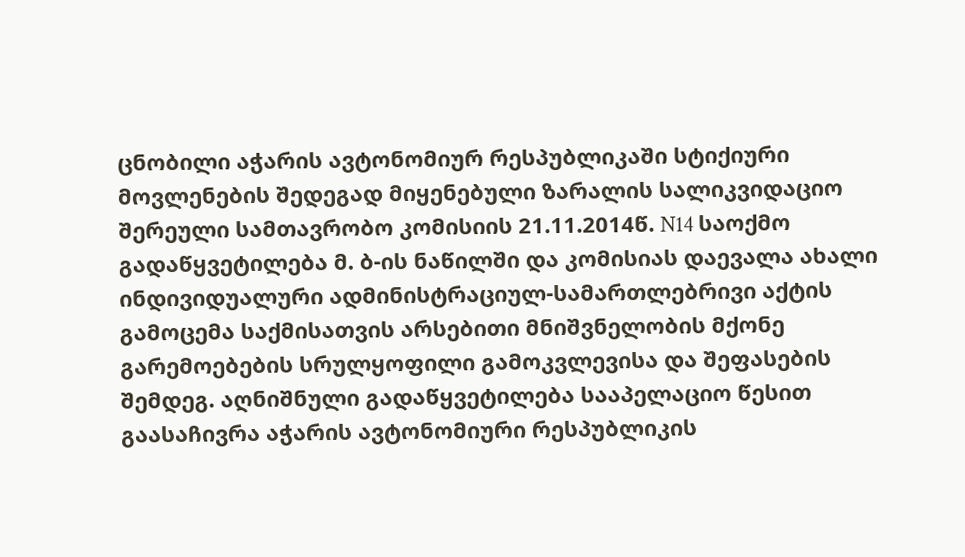ცნობილი აჭარის ავტონომიურ რესპუბლიკაში სტიქიური მოვლენების შედეგად მიყენებული ზარალის სალიკვიდაციო შერეული სამთავრობო კომისიის 21.11.2014წ. N14 საოქმო გადაწყვეტილება მ. ბ-ის ნაწილში და კომისიას დაევალა ახალი ინდივიდუალური ადმინისტრაციულ-სამართლებრივი აქტის გამოცემა საქმისათვის არსებითი მნიშვნელობის მქონე გარემოებების სრულყოფილი გამოკვლევისა და შეფასების შემდეგ. აღნიშნული გადაწყვეტილება სააპელაციო წესით გაასაჩივრა აჭარის ავტონომიური რესპუბლიკის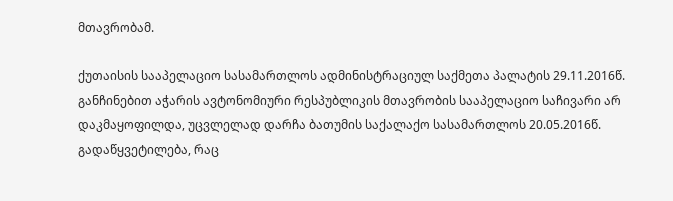მთავრობამ.

ქუთაისის სააპელაციო სასამართლოს ადმინისტრაციულ საქმეთა პალატის 29.11.2016წ. განჩინებით აჭარის ავტონომიური რესპუბლიკის მთავრობის სააპელაციო საჩივარი არ დაკმაყოფილდა, უცვლელად დარჩა ბათუმის საქალაქო სასამართლოს 20.05.2016წ. გადაწყვეტილება, რაც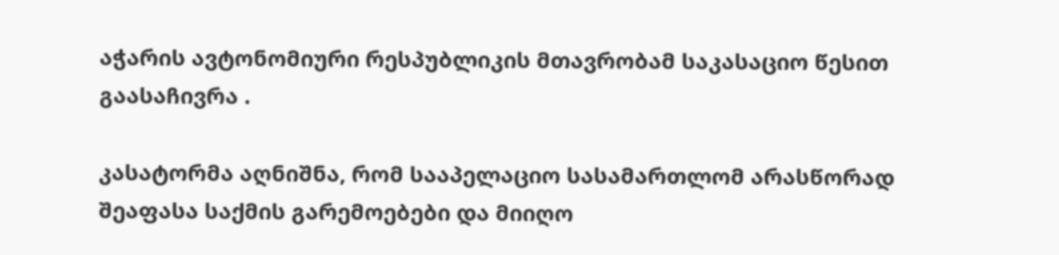აჭარის ავტონომიური რესპუბლიკის მთავრობამ საკასაციო წესით გაასაჩივრა .

კასატორმა აღნიშნა, რომ სააპელაციო სასამართლომ არასწორად შეაფასა საქმის გარემოებები და მიიღო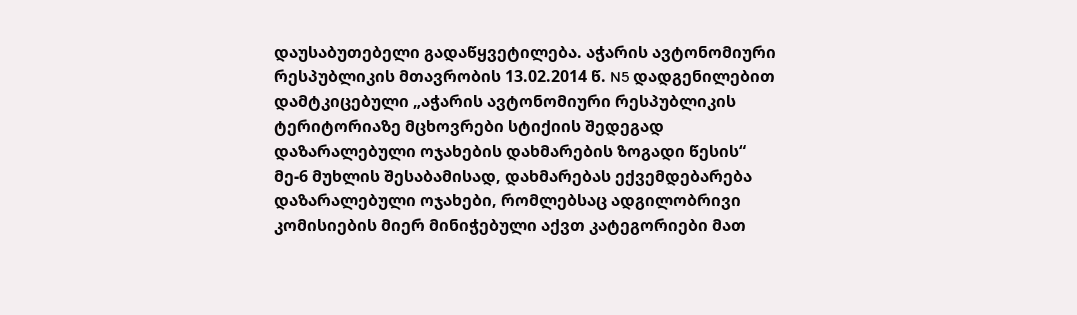დაუსაბუთებელი გადაწყვეტილება. აჭარის ავტონომიური რესპუბლიკის მთავრობის 13.02.2014 წ. N5 დადგენილებით დამტკიცებული „აჭარის ავტონომიური რესპუბლიკის ტერიტორიაზე მცხოვრები სტიქიის შედეგად დაზარალებული ოჯახების დახმარების ზოგადი წესის“ მე-6 მუხლის შესაბამისად, დახმარებას ექვემდებარება დაზარალებული ოჯახები, რომლებსაც ადგილობრივი კომისიების მიერ მინიჭებული აქვთ კატეგორიები მათ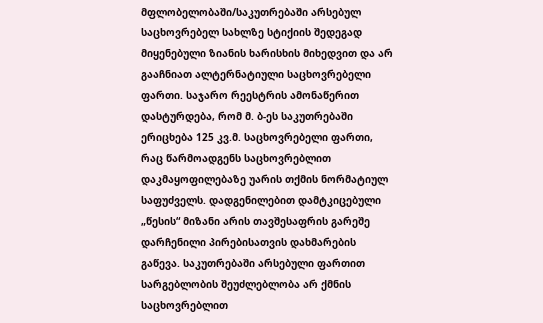მფლობელობაში/საკუთრებაში არსებულ საცხოვრებელ სახლზე სტიქიის შედეგად მიყენებული ზიანის ხარისხის მიხედვით და არ გააჩნიათ ალტერნატიული საცხოვრებელი ფართი. საჯარო რეესტრის ამონაწერით დასტურდება, რომ მ. ბ-ეს საკუთრებაში ერიცხება 125 კვ.მ. საცხოვრებელი ფართი, რაც წარმოადგენს საცხოვრებლით დაკმაყოფილებაზე უარის თქმის ნორმატიულ საფუძველს. დადგენილებით დამტკიცებული „წესის“ მიზანი არის თავშესაფრის გარეშე დარჩენილი პირებისათვის დახმარების გაწევა. საკუთრებაში არსებული ფართით სარგებლობის შეუძლებლობა არ ქმნის საცხოვრებლით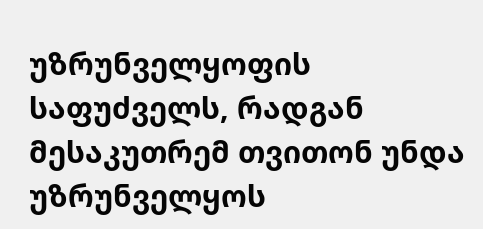უზრუნველყოფის საფუძველს, რადგან მესაკუთრემ თვითონ უნდა უზრუნველყოს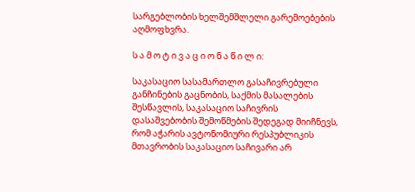სარგებლობის ხელშემშლელი გარემოებების აღმოფხვრა.

ს ა მ ო ტ ი ვ ა ც ი ო ნ ა წ ი ლ ი:

საკასაციო სასამართლო გასაჩივრებული განჩინების გაცნობის, საქმის მასალების შესწავლის, საკასაციო საჩივრის დასაშვებობის შემოწმების შედეგად მიიჩნევს, რომ აჭარის ავტონომიური რესპუბლიკის მთავრობის საკასაციო საჩივარი არ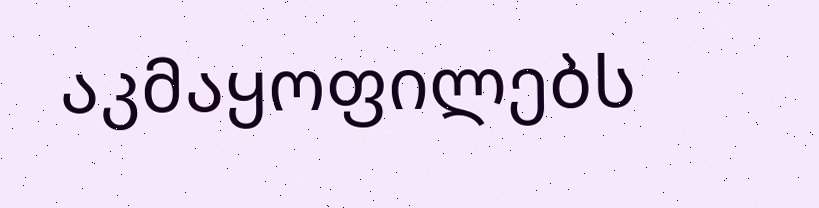აკმაყოფილებს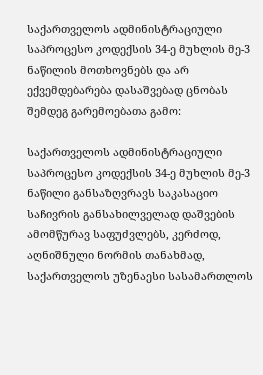საქართველოს ადმინისტრაციული საპროცესო კოდექსის 34-ე მუხლის მე-3 ნაწილის მოთხოვნებს და არ ექვემდებარება დასაშვებად ცნობას შემდეგ გარემოებათა გამო:

საქართველოს ადმინისტრაციული საპროცესო კოდექსის 34-ე მუხლის მე-3 ნაწილი განსაზღვრავს საკასაციო საჩივრის განსახილველად დაშვების ამომწურავ საფუძვლებს, კერძოდ, აღნიშნული ნორმის თანახმად, საქართველოს უზენაესი სასამართლოს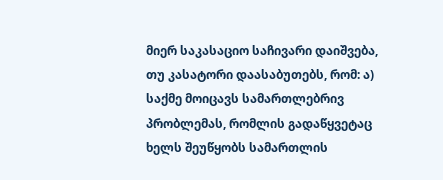მიერ საკასაციო საჩივარი დაიშვება, თუ კასატორი დაასაბუთებს, რომ: ა) საქმე მოიცავს სამართლებრივ პრობლემას, რომლის გადაწყვეტაც ხელს შეუწყობს სამართლის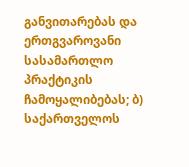განვითარებას და ერთგვაროვანი სასამართლო პრაქტიკის ჩამოყალიბებას; ბ) საქართველოს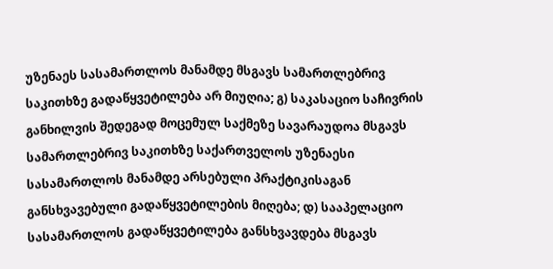უზენაეს სასამართლოს მანამდე მსგავს სამართლებრივ საკითხზე გადაწყვეტილება არ მიუღია; გ) საკასაციო საჩივრის განხილვის შედეგად მოცემულ საქმეზე სავარაუდოა მსგავს სამართლებრივ საკითხზე საქართველოს უზენაესი სასამართლოს მანამდე არსებული პრაქტიკისაგან განსხვავებული გადაწყვეტილების მიღება; დ) სააპელაციო სასამართლოს გადაწყვეტილება განსხვავდება მსგავს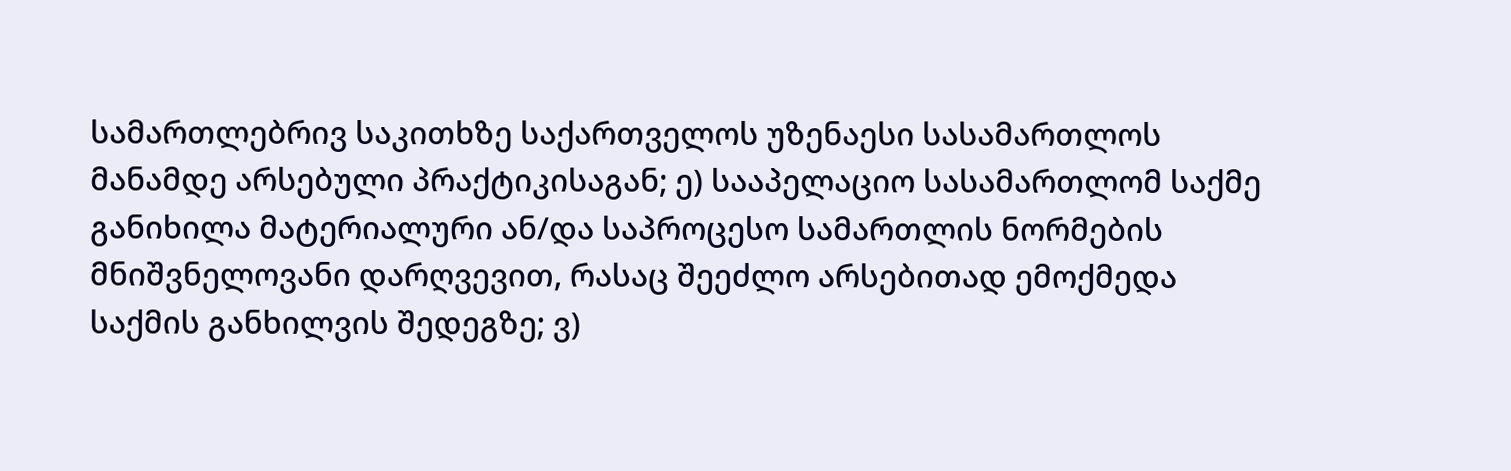სამართლებრივ საკითხზე საქართველოს უზენაესი სასამართლოს მანამდე არსებული პრაქტიკისაგან; ე) სააპელაციო სასამართლომ საქმე განიხილა მატერიალური ან/და საპროცესო სამართლის ნორმების მნიშვნელოვანი დარღვევით, რასაც შეეძლო არსებითად ემოქმედა საქმის განხილვის შედეგზე; ვ)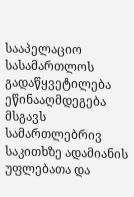სააპელაციო სასამართლოს გადაწყვეტილება ეწინააღმდეგება მსგავს სამართლებრივ საკითხზე ადამიანის უფლებათა და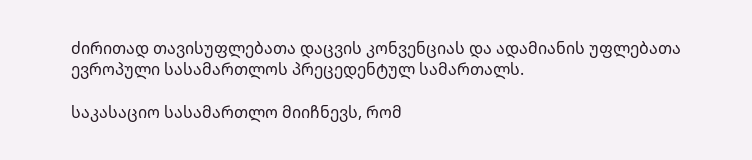ძირითად თავისუფლებათა დაცვის კონვენციას და ადამიანის უფლებათა ევროპული სასამართლოს პრეცედენტულ სამართალს.

საკასაციო სასამართლო მიიჩნევს, რომ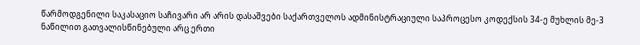წარმოდგენილი საკასაციო საჩივარი არ არის დასაშვები საქართველოს ადმინისტრაციული საპროცესო კოდექსის 34-ე მუხლის მე-3 ნაწილით გათვალისწინებული არც ერთი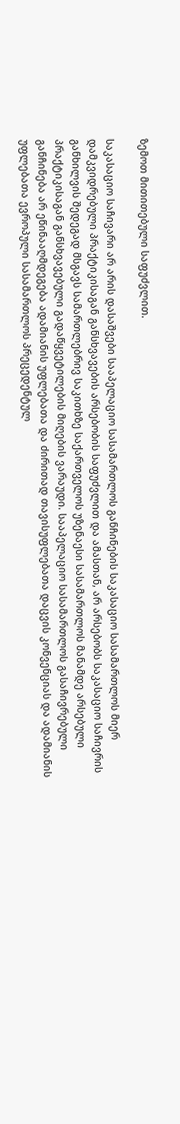ზემოთ მითითებული საფუძვლით.

საკასაციო საჩივარი არ არის დასაშვები სააპელაციო სასამართლოს განჩინების საკასაციო სასამართლოს მიერ დამკვიდრებული პრაქტიკისაგან განსხვავების არსებობის საფუძვლით და ამასთან, არ არსებობს საკასაციო საჩივრის განხილვის შედეგად მსგავს სამართლებრივ საკითხზე საქართველოს უზენაესი სასამართლოს მანამდე არსებული პრაქტიკისაგან განსხვავებული გადაწყვეტილების მიღების ვარაუდი. სააპელაციო სასამართლოს გასაჩივრებული განჩინება არ ეწინააღმდეგება ადამიანის უფლებათა და ძირითად თავისუფლებათა დაცვის კონვენციას და ადამიანის უფლებათა ევროპული სასამართლოს პრეცედენტულ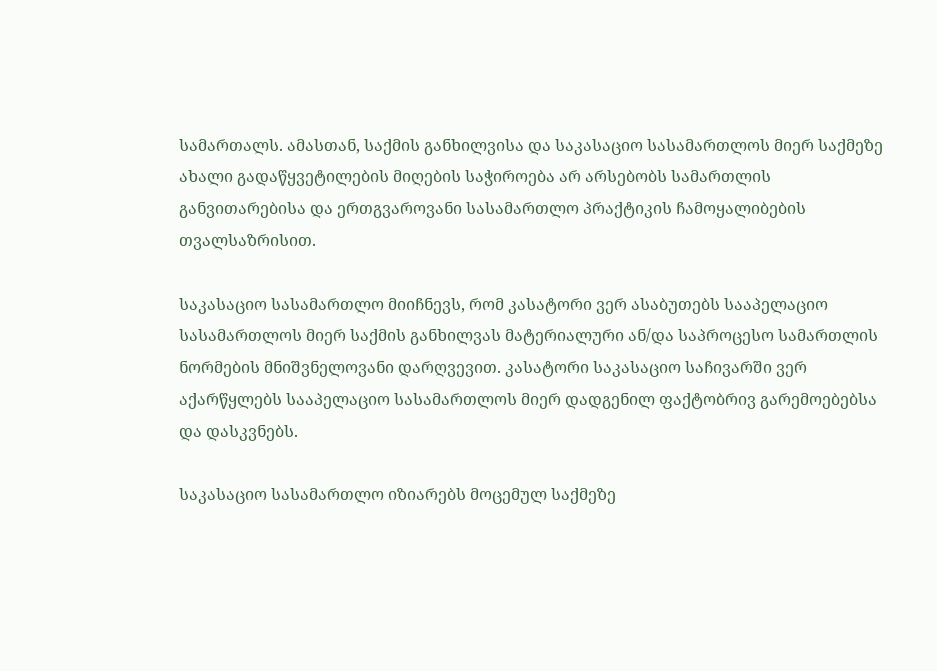სამართალს. ამასთან, საქმის განხილვისა და საკასაციო სასამართლოს მიერ საქმეზე ახალი გადაწყვეტილების მიღების საჭიროება არ არსებობს სამართლის განვითარებისა და ერთგვაროვანი სასამართლო პრაქტიკის ჩამოყალიბების თვალსაზრისით.

საკასაციო სასამართლო მიიჩნევს, რომ კასატორი ვერ ასაბუთებს სააპელაციო სასამართლოს მიერ საქმის განხილვას მატერიალური ან/და საპროცესო სამართლის ნორმების მნიშვნელოვანი დარღვევით. კასატორი საკასაციო საჩივარში ვერ აქარწყლებს სააპელაციო სასამართლოს მიერ დადგენილ ფაქტობრივ გარემოებებსა და დასკვნებს.

საკასაციო სასამართლო იზიარებს მოცემულ საქმეზე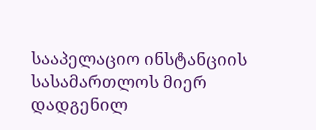სააპელაციო ინსტანციის სასამართლოს მიერ დადგენილ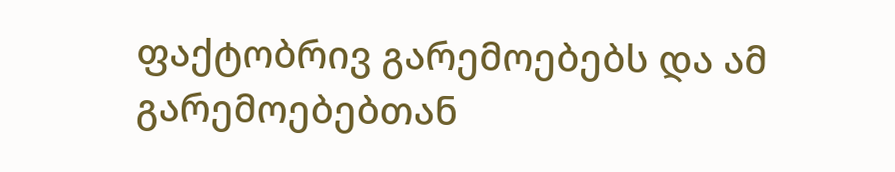ფაქტობრივ გარემოებებს და ამ გარემოებებთან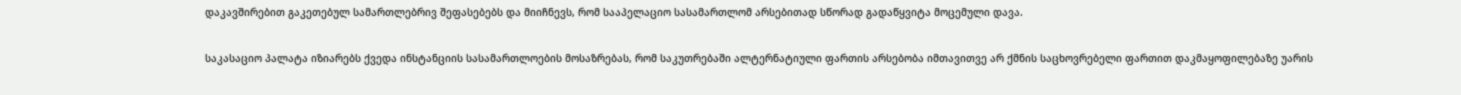დაკავშირებით გაკეთებულ სამართლებრივ შეფასებებს და მიიჩნევს, რომ სააპელაციო სასამართლომ არსებითად სწორად გადაწყვიტა მოცემული დავა.

საკასაციო პალატა იზიარებს ქვედა ინსტანციის სასამართლოების მოსაზრებას, რომ საკუთრებაში ალტერნატიული ფართის არსებობა იმთავითვე არ ქმნის საცხოვრებელი ფართით დაკმაყოფილებაზე უარის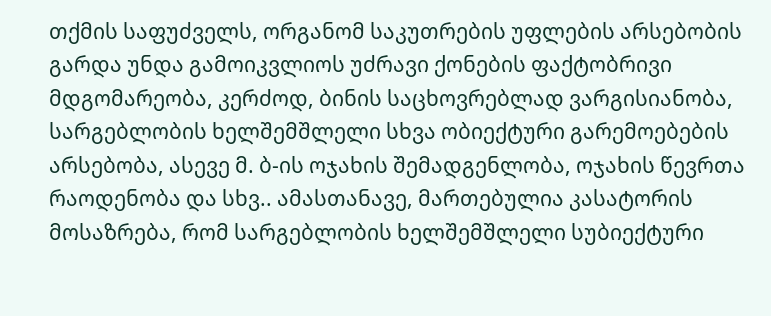თქმის საფუძველს, ორგანომ საკუთრების უფლების არსებობის გარდა უნდა გამოიკვლიოს უძრავი ქონების ფაქტობრივი მდგომარეობა, კერძოდ, ბინის საცხოვრებლად ვარგისიანობა, სარგებლობის ხელშემშლელი სხვა ობიექტური გარემოებების არსებობა, ასევე მ. ბ-ის ოჯახის შემადგენლობა, ოჯახის წევრთა რაოდენობა და სხვ.. ამასთანავე, მართებულია კასატორის მოსაზრება, რომ სარგებლობის ხელშემშლელი სუბიექტური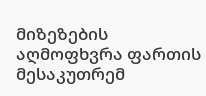მიზეზების აღმოფხვრა ფართის მესაკუთრემ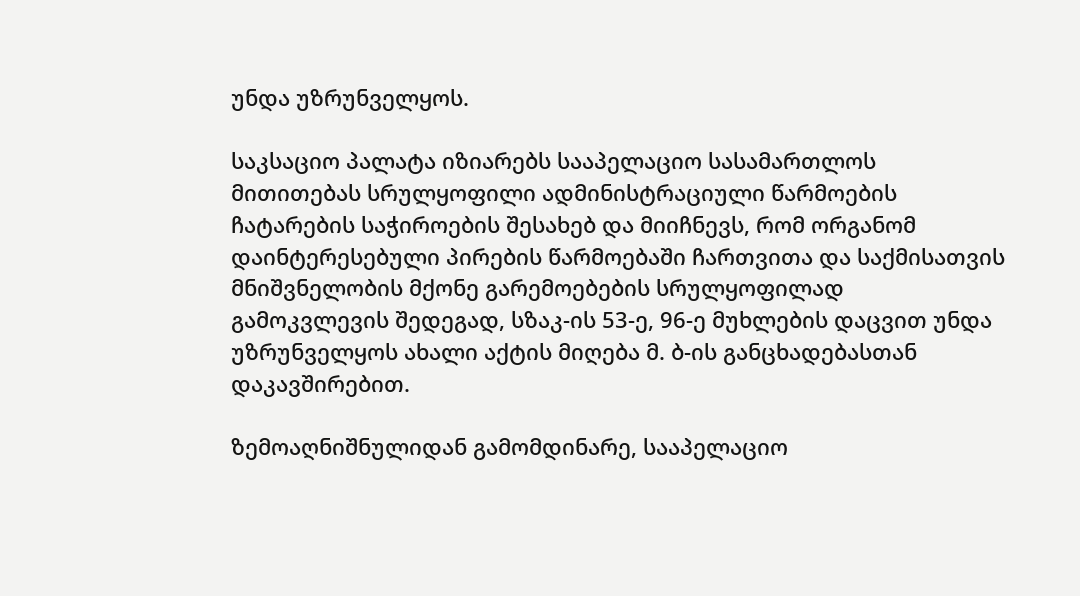უნდა უზრუნველყოს.

საკსაციო პალატა იზიარებს სააპელაციო სასამართლოს მითითებას სრულყოფილი ადმინისტრაციული წარმოების ჩატარების საჭიროების შესახებ და მიიჩნევს, რომ ორგანომ დაინტერესებული პირების წარმოებაში ჩართვითა და საქმისათვის მნიშვნელობის მქონე გარემოებების სრულყოფილად გამოკვლევის შედეგად, სზაკ-ის 53-ე, 96-ე მუხლების დაცვით უნდა უზრუნველყოს ახალი აქტის მიღება მ. ბ-ის განცხადებასთან დაკავშირებით.

ზემოაღნიშნულიდან გამომდინარე, სააპელაციო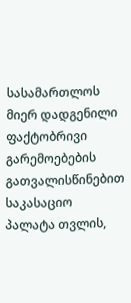სასამართლოს მიერ დადგენილი ფაქტობრივი გარემოებების გათვალისწინებით საკასაციო პალატა თვლის,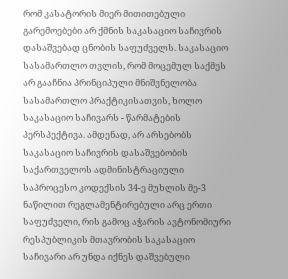რომ კასატორის მიერ მითითებული გარემოებები არ ქმნის საკასაციო საჩივრის დასაშვებად ცნობის საფუძველს. საკასაციო სასამართლო თვლის, რომ მოცემულ საქმეს არ გააჩნია პრინციპული მნიშვნელობა სასამართლო პრაქტიკისათვის, ხოლო საკასაციო საჩივარს - წარმატების პერსპექტივა. ამდენად, არ არსებობს საკასაციო საჩივრის დასაშვებობის საქართველოს ადმინისტრაციული საპროცესო კოდექსის 34-ე მუხლის მე-3 ნაწილით რეგლამენტირებული არც ერთი საფუძველი, რის გამოც აჭარის ავტონომიური რესპუბლიკის მთავრობის საკასაციო საჩივარი არ უნდა იქნეს დაშვებული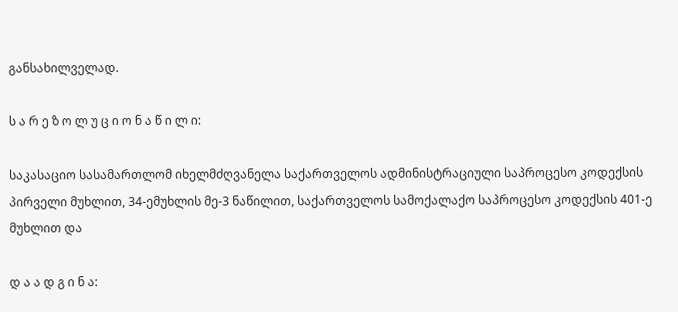განსახილველად.

ს ა რ ე ზ ო ლ უ ც ი ო ნ ა წ ი ლ ი:

საკასაციო სასამართლომ იხელმძღვანელა საქართველოს ადმინისტრაციული საპროცესო კოდექსის პირველი მუხლით, 34-ემუხლის მე-3 ნაწილით, საქართველოს სამოქალაქო საპროცესო კოდექსის 401-ე მუხლით და

დ ა ა დ გ ი ნ ა: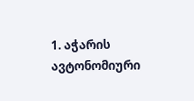1. აჭარის ავტონომიური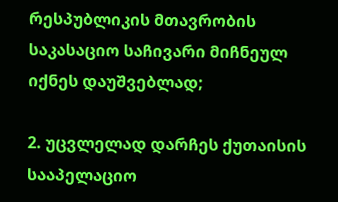რესპუბლიკის მთავრობის საკასაციო საჩივარი მიჩნეულ იქნეს დაუშვებლად;

2. უცვლელად დარჩეს ქუთაისის სააპელაციო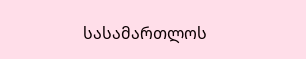სასამართლოს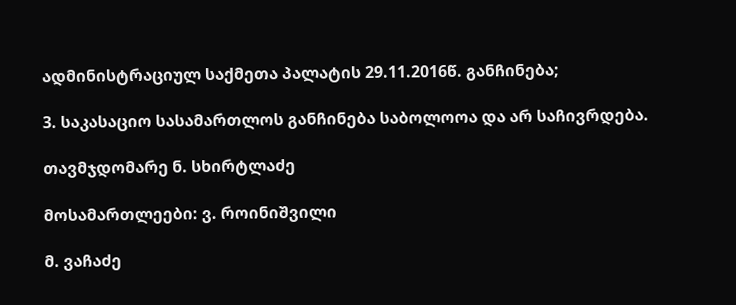ადმინისტრაციულ საქმეთა პალატის 29.11.2016წ. განჩინება;

3. საკასაციო სასამართლოს განჩინება საბოლოოა და არ საჩივრდება.

თავმჯდომარე ნ. სხირტლაძე

მოსამართლეები: ვ. როინიშვილი

მ. ვაჩაძე